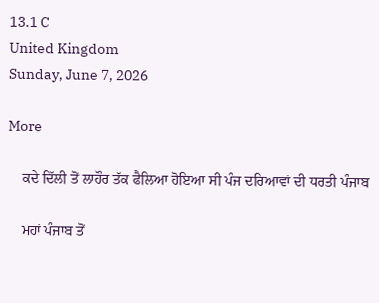13.1 C
United Kingdom
Sunday, June 7, 2026

More

    ਕਦੇ ਦਿੱਲੀ ਤੋਂ ਲਾਹੌਰ ਤੱਕ ਫੈਲਿਆ ਹੋਇਆ ਸੀ ਪੰਜ ਦਰਿਆਵਾਂ ਦੀ ਧਰਤੀ ਪੰਜਾਬ

    ਮਹਾਂ ਪੰਜਾਬ ਤੋਂ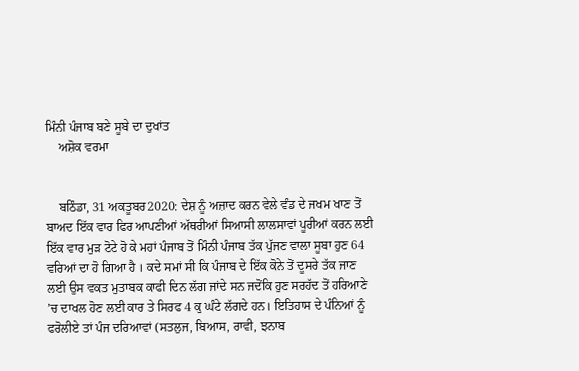ਮਿੰਨੀ ਪੰਜਾਬ ਬਣੇ ਸੂਬੇ ਦਾ ਦੁਖਾਂਤ
    ਅਸ਼ੋਕ ਵਰਮਾ


    ਬਠਿੰਡਾ, 31 ਅਕਤੂਬਰ2020: ਦੇਸ਼ ਨੂੰ ਅਜ਼ਾਦ ਕਰਨ ਵੇਲੇ ਵੰਡ ਦੇ ਜਖਮ ਖਾਣ ਤੋਂ ਬਾਅਦ ਇੱਕ ਵਾਰ ਫਿਰ ਆਪਣੀਆਂ ਅੱਥਰੀਆਂ ਸਿਆਸੀ ਲਾਲਸਾਵਾਂ ਪੂਰੀਆਂ ਕਰਨ ਲਈ ਇੱਕ ਵਾਰ ਮੁੜ ਟੋਟੇ ਹੋ ਕੇ ਮਹਾਂ ਪੰਜਾਬ ਤੋਂ ਮਿੰਨੀ ਪੰਜਾਬ ਤੱਕ ਪੁੱਜਣ ਵਾਲਾ ਸੂਬਾ ਹੁਣ 64 ਵਰਿਆਂ ਦਾ ਹੋ ਗਿਆ ਹੈ । ਕਦੇ ਸਮਾਂ ਸੀ ਕਿ ਪੰਜਾਬ ਦੇ ਇੱਕ ਕੋਨੇ ਤੋਂ ਦੂਸਰੇ ਤੱਕ ਜਾਣ ਲਈ ਉਸ ਵਕਤ ਮੁਤਾਬਕ ਕਾਫੀ ਦਿਨ ਲੱਗ ਜਾਂਦੇ ਸਨ ਜਦੋਂਕਿ ਹੁਣ ਸਰਹੱਦ ਤੋਂ ਹਰਿਆਣੇ ’ਚ ਦਾਖਲ ਹੋਣ ਲਈ ਕਾਰ ਤੇ ਸਿਰਫ 4 ਕੁ ਘੰਟੇ ਲੱਗਦੇ ਹਨ। ਇਤਿਹਾਸ ਦੇ ਪੰਨਿਆਂ ਨੂੰ ਫਰੋਲੀਏ ਤਾਂ ਪੰਜ ਦਰਿਆਵਾਂ (ਸਤਲੁਜ, ਬਿਆਸ, ਰਾਵੀ, ਝਨਾਬ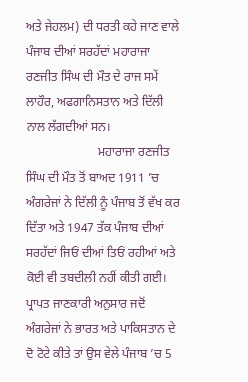ਅਤੇ ਜੇਹਲਮ) ਦੀ ਧਰਤੀ ਕਹੇ ਜਾਣ ਵਾਲੇ ਪੰਜਾਬ ਦੀਆਂ ਸਰਹੱਦਾਂ ਮਹਾਰਾਜਾ ਰਣਜੀਤ ਸਿੰਘ ਦੀ ਮੌਤ ਦੇ ਰਾਜ ਸਮੇਂ ਲਾਹੌਰ, ਅਫਗਾਨਿਸਤਾਨ ਅਤੇ ਦਿੱਲੀ ਨਾਲ ਲੱਗਦੀਆਂ ਸਨ।
                       ਮਹਾਰਾਜਾ ਰਣਜੀਤ ਸਿੰਘ ਦੀ ਮੌਤ ਤੋਂ ਬਾਅਦ 1911 ’ਚ ਅੰਗਰੇਜਾਂ ਨੇ ਦਿੱਲੀ ਨੂੰ ਪੰਜਾਬ ਤੋਂ ਵੱਖ ਕਰ ਦਿੱਤਾ ਅਤੇ 1947 ਤੱਕ ਪੰਜਾਬ ਦੀਆਂ ਸਰਹੱਦਾਂ ਜਿਓਂ ਦੀਆਂ ਤਿਓਂ ਰਹੀਆਂ ਅਤੇ ਕੋਈ ਵੀ ਤਬਦੀਲੀ ਨਹੀਂ ਕੀਤੀ ਗਈ। ਪ੍ਰਾਪਤ ਜਾਣਕਾਰੀ ਅਨੁਸਾਰ ਜਦੋਂ ਅੰਗਰੇਜਾਂ ਨੇ ਭਾਰਤ ਅਤੇ ਪਾਕਿਸਤਾਨ ਦੇ ਦੋ ਟੋਟੇ ਕੀਤੇ ਤਾਂ ਉਸ ਵੇਲੇ ਪੰਜਾਬ ’ਚ 5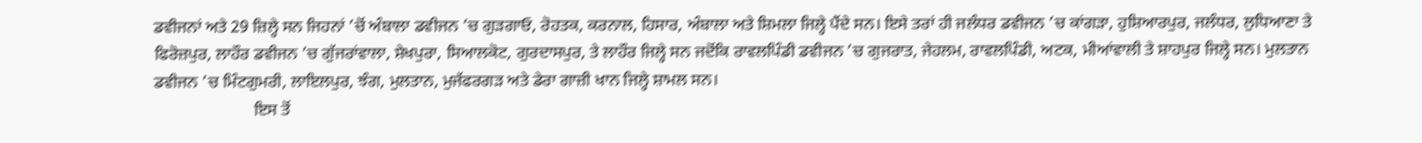ਡਵੀਜਨਾਂ ਅਤੇ 29 ਜ਼ਿਲ੍ਹੇ ਸਨ ਜਿਹਨਾਂ ’ਚੋਂ ਅੰਬਾਲਾ ਡਵੀਜਨ ’ਚ ਗੁੜਗਾਓ, ਰੋਹਤਕ, ਕਰਨਾਲ, ਹਿਸਾਰ, ਅੰਬਾਲਾ ਅਤੇ ਸ਼ਿਮਲਾ ਜਿਲ੍ਹੇ ਪੈਂਦੇ ਸਨ। ਇਸੇ ਤਰਾਂ ਹੀ ਜਲੰਧਰ ਡਵੀਜਨ ’ਚ ਕਾਂਗੜਾ, ਹੁਸ਼ਿਆਰਪੁਰ, ਜਲੰਧਰ, ਲੁਧਿਆਣਾ ਤੇ ਫਿਰੋਜ਼ਪੁਰ, ਲਾਹੌਰ ਡਵੀਜਨ ’ਚ ਗੁੱਜਰਾਂਵਾਲਾ, ਸ਼ੇਖਪੁਰਾ, ਸਿਆਲਕੋਟ, ਗੁਰਦਾਸਪੁਰ, ਤੇ ਲਾਹੌਰ ਜਿਲ੍ਹੇ ਸਨ ਜਦੋਂਕਿ ਰਾਵਲਪਿੰਡੀ ਡਵੀਜਨ ’ਚ ਗੁਜਰਾਤ, ਜੇਹਲਮ, ਰਾਵਲਪਿੰਡੀ, ਅਟਕ, ਮੀਆਂਵਾਲੀ ਤੇ ਸ਼ਾਹਪੁਰ ਜਿਲ੍ਹੇ ਸਨ। ਮੁਲਤਾਨ ਡਵੀਜਨ ’ਚ ਮਿੰਟਗੁਮਰੀ, ਲਾਇਲਪੁਰ, ਝੰਗ, ਮੁਲਤਾਨ, ਮੁਜੱਫਰਗੜ ਅਤੇ ਡੇਰਾ ਗਾਜ਼ੀ ਖਾਨ ਜਿਲ੍ਹੇ ਸ਼ਾਮਲ ਸਨ।
                        ਇਸ ਤੋਂ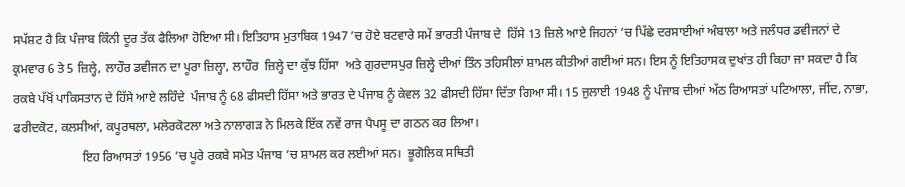ਸਪੱਸ਼ਟ ਹੈ ਕਿ ਪੰਜਾਬ ਕਿੰਨੀ ਦੂਰ ਤੱਕ ਫੈਲਿਆ ਹੋਇਆ ਸੀ। ਇਤਿਹਾਸ ਮੁਤਾਬਿਕ 1947 ’ਚ ਹੋਏ ਬਟਵਾਰੇ ਸਮੇਂ ਭਾਰਤੀ ਪੰਜਾਬ ਦੇ  ਹਿੱਸੇ 13 ਜ਼ਿਲੇ ਆਏ ਜਿਹਨਾਂ ’ਚ ਪਿੱਛੇ ਦਰਸਾਈਆਂ ਅੰਬਾਲਾ ਅਤੇ ਜਲੰਧਰ ਡਵੀਜਨਾਂ ਦੇ ਕ੍ਰਮਵਾਰ 6 ਤੇ 5 ਜ਼ਿਲ੍ਹੇ, ਲਾਹੌਰ ਡਵੀਜਨ ਦਾ ਪੂਰਾ ਜ਼ਿਲ੍ਹਾ, ਲਾਹੌਰ  ਜ਼ਿਲ੍ਹੇ ਦਾ ਕੁੱਝ ਹਿੱਸਾ  ਅਤੇ ਗੁਰਦਾਸਪੁਰ ਜ਼ਿਲ੍ਹੇ ਦੀਆਂ ਤਿੰਨ ਤਹਿਸੀਲਾਂ ਸ਼ਾਮਲ ਕੀਤੀਆਂ ਗਈਆਂ ਸਨ। ਇਸ ਨੂੰ ਇਤਿਹਾਸਕ ਦੁਖਾਂਤ ਹੀ ਕਿਹਾ ਜਾ ਸਕਦਾ ਹੈ ਕਿ ਰਕਬੇ ਪੱਖੋਂ ਪਾਕਿਸਤਾਨ ਦੇ ਹਿੱਸੇ ਆਏ ਲਹਿੰਦੇ  ਪੰਜਾਬ ਨੂੰ 68 ਫੀਸਦੀ ਹਿੱਸਾ ਅਤੇ ਭਾਰਤ ਦੇ ਪੰਜਾਬ ਨੂੰ ਕੇਵਲ 32 ਫੀਸਦੀ ਹਿੱਸਾ ਦਿੱਤਾ ਗਿਆ ਸੀ। 15 ਜੁਲਾਈ 1948 ਨੂੰ ਪੰਜਾਬ ਦੀਆਂ ਅੱਠ ਰਿਆਸਤਾਂ ਪਟਿਆਲਾ, ਜੀਂਦ, ਨਾਭਾ, ਫਰੀਦਕੋਟ, ਕਲਸੀਆਂ, ਕਪੂਰਥਲਾ, ਮਲੇਰਕੋਟਲਾ ਅਤੇ ਨਾਲਾਗੜ ਨੇ ਮਿਲਕੇ ਇੱਕ ਨਵੇਂ ਰਾਜ ਪੈਪਸੂ ਦਾ ਗਠਨ ਕਰ ਲਿਆ।
                      ਇਹ ਰਿਆਸਤਾਂ 1956 ’ਚ ਪੂਰੇ ਰਕਬੇ ਸਮੇਤ ਪੰਜਾਬ ’ਚ ਸ਼ਾਮਲ ਕਰ ਲਈਆਂ ਸਨ।  ਭੂਗੋਲਿਕ ਸਥਿਤੀ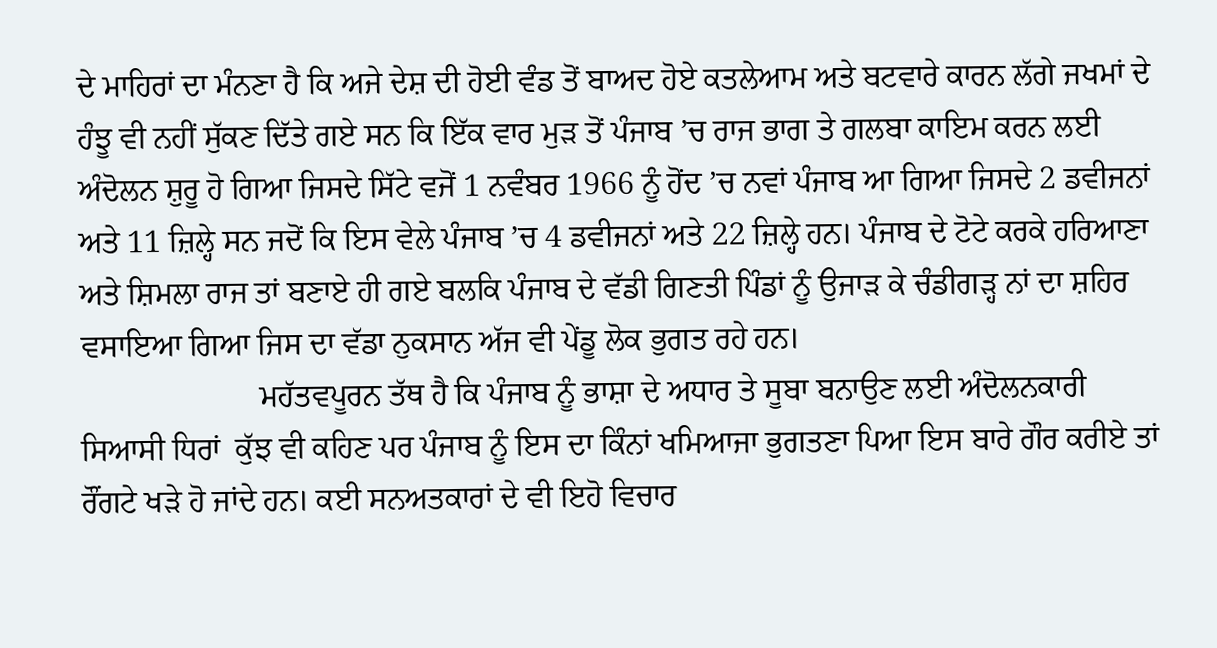ਦੇ ਮਾਹਿਰਾਂ ਦਾ ਮੰਨਣਾ ਹੈ ਕਿ ਅਜੇ ਦੇਸ਼ ਦੀ ਹੋਈ ਵੰਡ ਤੋਂ ਬਾਅਦ ਹੋਏ ਕਤਲੇਆਮ ਅਤੇ ਬਟਵਾਰੇ ਕਾਰਨ ਲੱਗੇ ਜਖਮਾਂ ਦੇ ਹੰਝੂ ਵੀ ਨਹੀਂ ਸੁੱਕਣ ਦਿੱਤੇ ਗਏ ਸਨ ਕਿ ਇੱਕ ਵਾਰ ਮੁੜ ਤੋਂ ਪੰਜਾਬ ’ਚ ਰਾਜ ਭਾਗ ਤੇ ਗਲਬਾ ਕਾਇਮ ਕਰਨ ਲਈ ਅੰਦੋਲਨ ਸ਼ੁਰੂ ਹੋ ਗਿਆ ਜਿਸਦੇ ਸਿੱਟੇ ਵਜੋਂ 1 ਨਵੰਬਰ 1966 ਨੂੰ ਹੋਂਦ ’ਚ ਨਵਾਂ ਪੰਜਾਬ ਆ ਗਿਆ ਜਿਸਦੇ 2 ਡਵੀਜਨਾਂ ਅਤੇ 11 ਜ਼ਿਲ੍ਹੇ ਸਨ ਜਦੋਂ ਕਿ ਇਸ ਵੇਲੇ ਪੰਜਾਬ ’ਚ 4 ਡਵੀਜਨਾਂ ਅਤੇ 22 ਜ਼ਿਲ੍ਹੇ ਹਨ। ਪੰਜਾਬ ਦੇ ਟੋਟੇ ਕਰਕੇ ਹਰਿਆਣਾ ਅਤੇ ਸ਼ਿਮਲਾ ਰਾਜ ਤਾਂ ਬਣਾਏ ਹੀ ਗਏ ਬਲਕਿ ਪੰਜਾਬ ਦੇ ਵੱਡੀ ਗਿਣਤੀ ਪਿੰਡਾਂ ਨੂੰ ਉਜਾੜ ਕੇ ਚੰਡੀਗੜ੍ਹ ਨਾਂ ਦਾ ਸ਼ਹਿਰ ਵਸਾਇਆ ਗਿਆ ਜਿਸ ਦਾ ਵੱਡਾ ਨੁਕਸਾਨ ਅੱਜ ਵੀ ਪੇਂਡੂ ਲੋਕ ਭੁਗਤ ਰਹੇ ਹਨ।
                       ਮਹੱਤਵਪੂਰਨ ਤੱਥ ਹੈ ਕਿ ਪੰਜਾਬ ਨੂੰ ਭਾਸ਼ਾ ਦੇ ਅਧਾਰ ਤੇ ਸੂਬਾ ਬਨਾਉਣ ਲਈ ਅੰਦੋਲਨਕਾਰੀ ਸਿਆਸੀ ਧਿਰਾਂ  ਕੁੱਝ ਵੀ ਕਹਿਣ ਪਰ ਪੰਜਾਬ ਨੂੰ ਇਸ ਦਾ ਕਿੰਨਾਂ ਖਮਿਆਜਾ ਭੁਗਤਣਾ ਪਿਆ ਇਸ ਬਾਰੇ ਗੌਰ ਕਰੀਏ ਤਾਂ ਰੌਂਗਟੇ ਖੜੇ ਹੋ ਜਾਂਦੇ ਹਨ। ਕਈ ਸਨਅਤਕਾਰਾਂ ਦੇ ਵੀ ਇਹੋ ਵਿਚਾਰ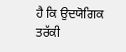ਹੈ ਕਿ ਉਦਯੋਗਿਕ ਤਰੱਕੀ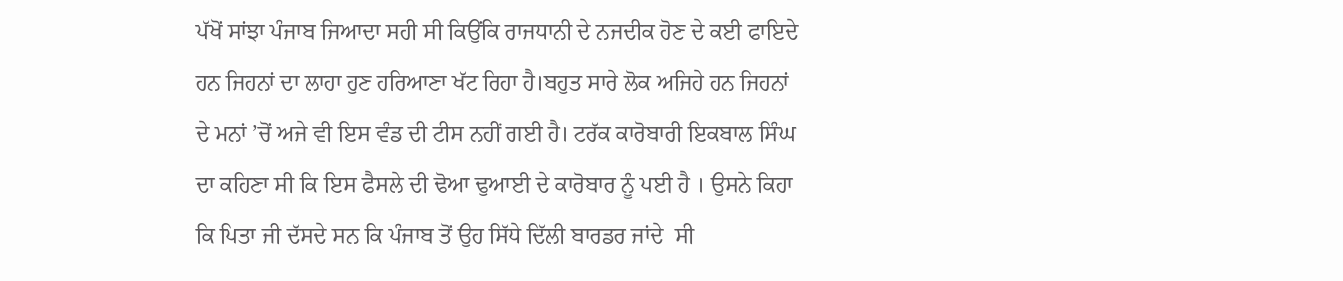ਪੱਖੋਂ ਸਾਂਝਾ ਪੰਜਾਬ ਜਿਆਦਾ ਸਹੀ ਸੀ ਕਿਉਂਕਿ ਰਾਜਧਾਨੀ ਦੇ ਨਜਦੀਕ ਹੋਣ ਦੇ ਕਈ ਫਾਇਦੇ ਹਨ ਜਿਹਨਾਂ ਦਾ ਲਾਹਾ ਹੁਣ ਹਰਿਆਣਾ ਖੱਟ ਰਿਹਾ ਹੈ।ਬਹੁਤ ਸਾਰੇ ਲੋਕ ਅਜਿਹੇ ਹਨ ਜਿਹਨਾਂ ਦੇ ਮਨਾਂ ’ਚੋਂ ਅਜੇ ਵੀ ਇਸ ਵੰਡ ਦੀ ਟੀਸ ਨਹੀਂ ਗਈ ਹੈ। ਟਰੱਕ ਕਾਰੋਬਾਰੀ ਇਕਬਾਲ ਸਿੰਘ ਦਾ ਕਹਿਣਾ ਸੀ ਕਿ ਇਸ ਫੈਸਲੇ ਦੀ ਢੋਆ ਢੁਆਈ ਦੇ ਕਾਰੋਬਾਰ ਨੂੰ ਪਈ ਹੈ । ਉਸਨੇ ਕਿਹਾ ਕਿ ਪਿਤਾ ਜੀ ਦੱਸਦੇ ਸਨ ਕਿ ਪੰਜਾਬ ਤੋਂ ਉਹ ਸਿੱਧੇ ਦਿੱਲੀ ਬਾਰਡਰ ਜਾਂਦੇ  ਸੀ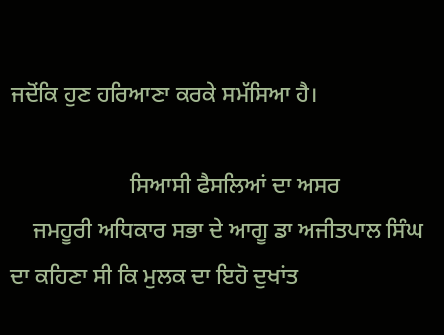ਜਦੋਂਕਿ ਹੁਣ ਹਰਿਆਣਾ ਕਰਕੇ ਸਮੱਸਿਆ ਹੈ।

                     ਸਿਆਸੀ ਫੈਸਲਿਆਂ ਦਾ ਅਸਰ
    ਜਮਹੂਰੀ ਅਧਿਕਾਰ ਸਭਾ ਦੇ ਆਗੂ ਡਾ ਅਜੀਤਪਾਲ ਸਿੰਘ ਦਾ ਕਹਿਣਾ ਸੀ ਕਿ ਮੁਲਕ ਦਾ ਇਹੋ ਦੁਖਾਂਤ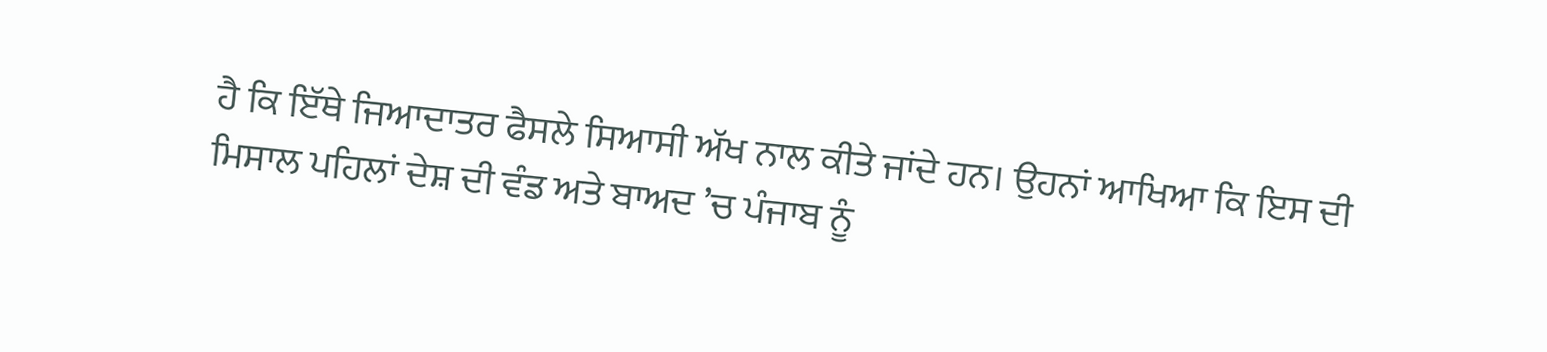ਹੈ ਕਿ ਇੱਥੇ ਜਿਆਦਾਤਰ ਫੈਸਲੇ ਸਿਆਸੀ ਅੱਖ ਨਾਲ ਕੀਤੇ ਜਾਂਦੇ ਹਨ। ਉਹਨਾਂ ਆਖਿਆ ਕਿ ਇਸ ਦੀ ਮਿਸਾਲ ਪਹਿਲਾਂ ਦੇਸ਼ ਦੀ ਵੰਡ ਅਤੇ ਬਾਅਦ ’ਚ ਪੰਜਾਬ ਨੂੰ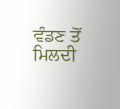ਵੰਡਣ ਤੋਂ ਮਿਲਦੀ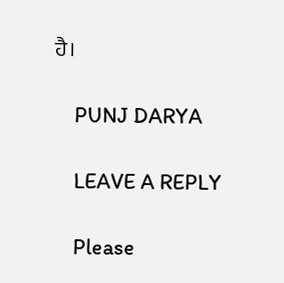ਹੈ।

    PUNJ DARYA

    LEAVE A REPLY

    Please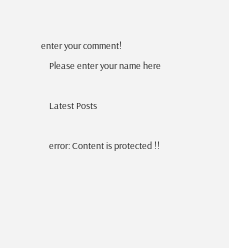enter your comment!
    Please enter your name here

    Latest Posts

    error: Content is protected !!